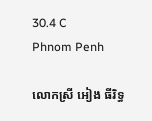30.4 C
Phnom Penh

លោកស្រី អៀង ធីរិទ្ធ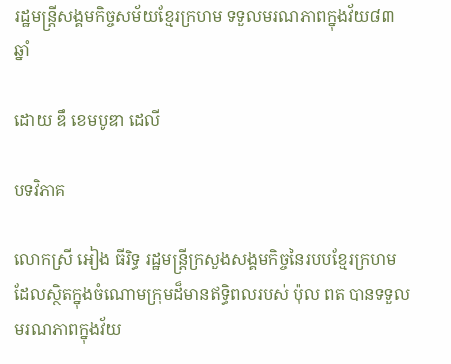រដ្ឋមន្ត្រីសង្គមកិច្ចសម័យខ្មែរក្រហម ទទួលមរណភាពក្នុងវ័យ៨៣ឆ្នាំ

ដោយ ឌឹ ខេមបូឌា ដេលី

បទវិភាគ

លោកស្រី អៀង ធីរិទ្ធ រដ្ឋមន្ត្រីក្រសួងសង្គមកិច្ចនៃរបបខ្មែរក្រហម ដែលស្ថិតក្នុងចំណោមក្រុមដ៏មានឥទ្ធិពលរបស់ ប៉ុល ពត បានទទួលមរណភាពក្នុងវ័យ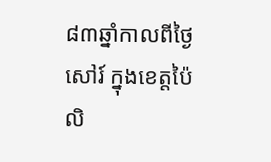៨៣ឆ្នាំកាលពីថ្ងៃសៅរ៍ ក្នុងខេត្តប៉ៃលិ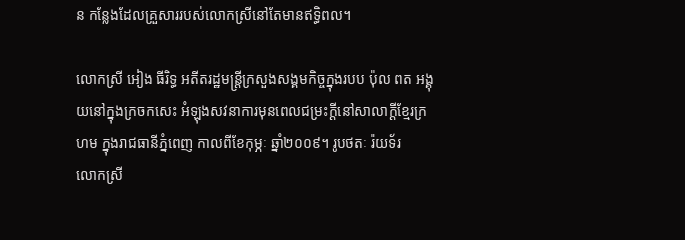ន កន្លែងដែលគ្រួសាររបស់លោកស្រីនៅតែមានឥទ្ធិពល។

លោកស្រី អៀង ធីរិទ្ធ អតីតរដ្ឋមន្ត្រីក្រសួងសង្គមកិច្ចក្នុងរបប ប៉ុល ពត អង្គុយនៅក្នុងក្រចកសេះ អំឡុងសវនាការមុនពេលជម្រះក្តីនៅសាលាក្តីខ្មែរក្រហម ក្នុងរាជធានីភ្នំពេញ កាលពីខែកុម្ភៈ ឆ្នាំ២០០៩។ រូបថតៈ រ៉យទ័រ
លោកស្រី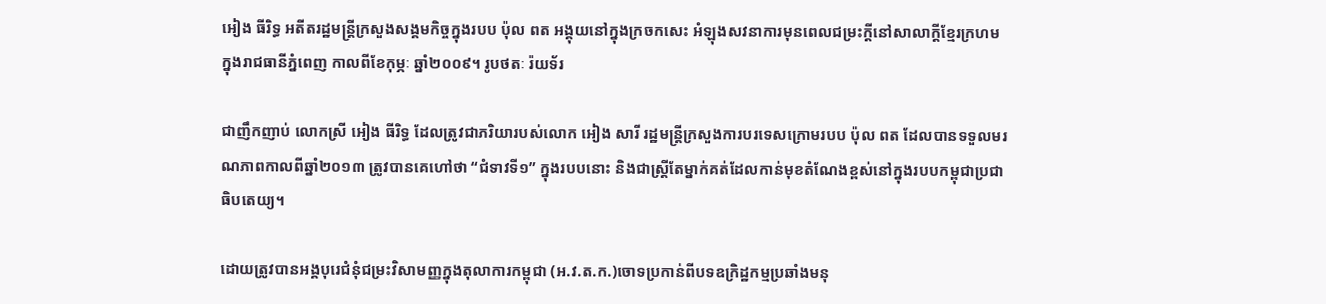អៀង ធីរិទ្ធ អតីតរដ្ឋមន្ត្រីក្រសួងសង្គមកិច្ចក្នុងរបប ប៉ុល ពត អង្គុយនៅក្នុងក្រចកសេះ អំឡុងសវនាការមុនពេលជម្រះក្តីនៅសាលាក្តីខ្មែរក្រហម ក្នុងរាជធានីភ្នំពេញ កាលពីខែកុម្ភៈ ឆ្នាំ២០០៩។ រូបថតៈ រ៉យទ័រ

ជាញឹកញាប់ លោកស្រី អៀង ធីរិទ្ធ ដែលត្រូវជាភរិយារបស់លោក អៀង សារី រដ្ឋមន្ត្រីក្រសួងការបរទេសក្រោមរបប ប៉ុល ពត ដែលបានទទួលមរណភាពកាលពីឆ្នាំ២០១៣ ត្រូវបានគេហៅថា “ជំទាវទី១” ក្នុងរបបនោះ និងជាស្ត្រីតែម្នាក់គត់ដែលកាន់មុខតំណែងខ្ពស់នៅក្នុងរបបកម្ពុជាប្រជាធិបតេយ្យ។

ដោយត្រូវបានអង្គបុរេជំនុំជម្រះវិសាមញ្ញក្នុងតុលាការកម្ពុជា (អ.វ.ត.ក.)ចោទប្រកាន់ពីបទឧក្រិដ្ឋកម្មប្រឆាំងមនុ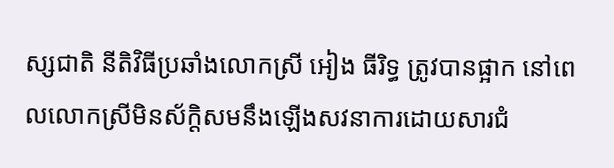ស្សជាតិ នីតិវិធីប្រឆាំងលោកស្រី អៀង ធីរិទ្ធ ត្រូវបានផ្អាក នៅពេលលោកស្រីមិនស័ក្តិសមនឹងឡើងសវនាការដោយសារជំ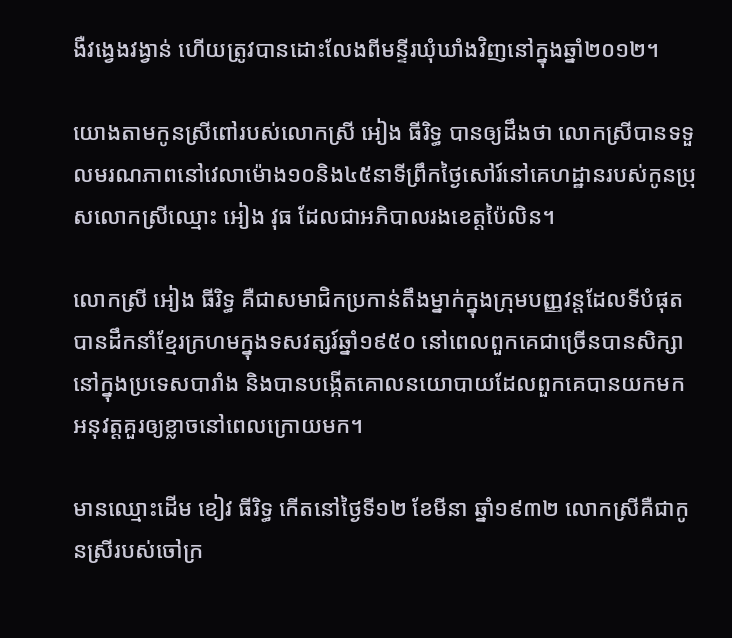ងឺវង្វេងវង្វាន់ ហើយត្រូវបានដោះលែងពីមន្ទីរឃុំឃាំងវិញនៅក្នុងឆ្នាំ២០១២។

យោងតាមកូនស្រីពៅរបស់លោកស្រី អៀង ធីរិទ្ធ បានឲ្យដឹងថា លោកស្រីបានទទួលមរណភាពនៅវេលាម៉ោង១០និង៤៥នាទីព្រឹកថ្ងៃសៅរ៍នៅគេហដ្ឋានរបស់កូនប្រុសលោកស្រីឈ្មោះ អៀង វុធ ដែលជាអភិបាលរងខេត្តប៉ៃលិន។

លោកស្រី អៀង ធីរិទ្ធ គឺជាសមាជិកប្រកាន់តឹងម្នាក់ក្នុងក្រុមបញ្ញវន្តដែលទីបំផុតបានដឹកនាំខ្មែរក្រហមក្នុងទសវត្សរ៍ឆ្នាំ១៩៥០ នៅពេលពួកគេជាច្រើនបានសិក្សានៅក្នុងប្រទេសបារាំង និងបានបង្កើតគោលនយោបាយដែលពួកគេបានយកមកអនុវត្តគួរឲ្យខ្លាចនៅពេលក្រោយមក។

មានឈ្មោះដើម ខៀវ ធីរិទ្ធ កើតនៅថ្ងៃទី១២ ខែមីនា ឆ្នាំ១៩៣២ លោកស្រីគឺជាកូនស្រីរបស់ចៅក្រ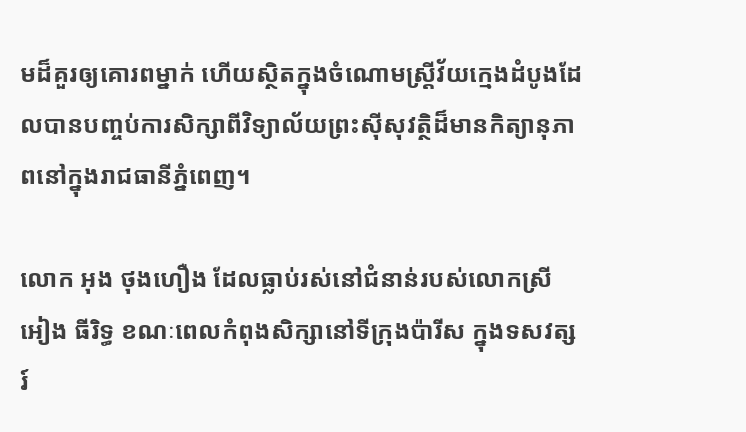មដ៏គួរឲ្យគោរពម្នាក់ ហើយស្ថិតក្នុងចំណោមស្ត្រីវ័យក្មេងដំបូងដែលបានបញ្ចប់ការសិក្សាពីវិទ្យាល័យព្រះស៊ីសុវត្ថិដ៏មានកិត្យានុភាពនៅក្នុងរាជធានីភ្នំពេញ។

លោក អុង ថុងហឿង ដែលធ្លាប់រស់នៅជំនាន់របស់លោកស្រី អៀង ធីរិទ្ធ ខណៈពេលកំពុងសិក្សានៅទីក្រុងប៉ារីស ក្នុងទសវត្សរ៍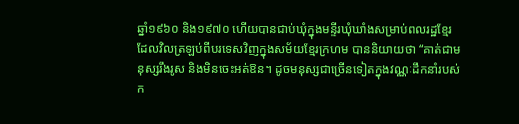ឆ្នាំ១៩៦០ និង១៩៧០ ហើយបានជាប់ឃុំក្នុងមន្ទីរឃុំឃាំងសម្រាប់ពលរដ្ឋខ្មែរ ដែលវិលត្រឡប់ពីបរទេសវិញក្នុងសម័យខ្មែរក្រហម បាននិយាយថា “គាត់ជាមនុស្សរឹងរូស និងមិនចេះអត់ឱន។ ដូចមនុស្សជាច្រើនទៀតក្នុងវណ្ណៈដឹកនាំរបស់ក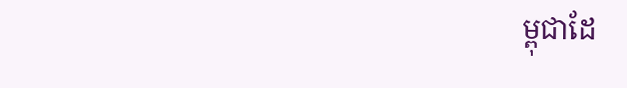ម្ពុជាដែ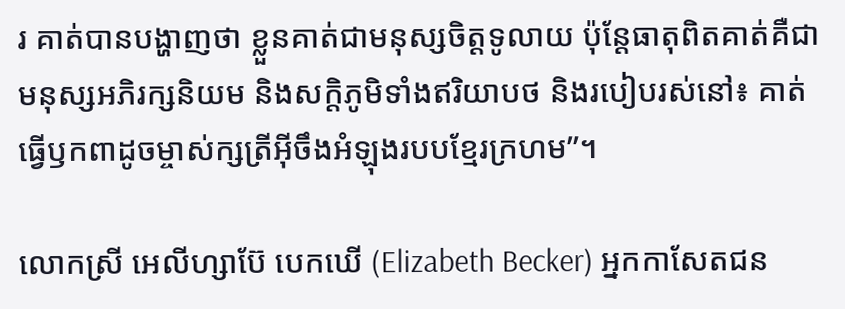រ គាត់បានបង្ហាញថា ខ្លួនគាត់ជាមនុស្សចិត្តទូលាយ ប៉ុន្តែធាតុពិតគាត់គឺជាមនុស្សអភិរក្សនិយម និងសក្ដិភូមិទាំងឥរិយាបថ និងរបៀបរស់នៅ៖ គាត់ធ្វើឫកពាដូចម្ចាស់ក្សត្រីអ៊ីចឹងអំឡុងរបបខ្មែរក្រហម”។

លោកស្រី អេលីហ្សាប៊ែ បេកឃើ (Elizabeth Becker) អ្នកកាសែតជន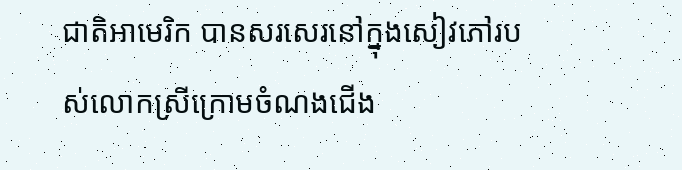ជាតិអាមេរិក បានសរសេរនៅក្នុងសៀវភៅរបស់លោកស្រីក្រោមចំណងជើង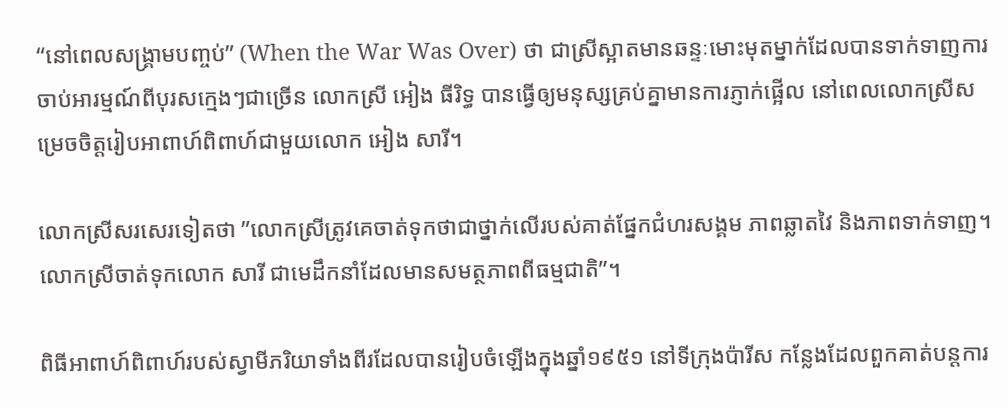“នៅពេលសង្គ្រាមបញ្ចប់” (When the War Was Over) ថា ជាស្រីស្អាតមានឆន្ទៈមោះមុតម្នាក់ដែលបានទាក់ទាញការចាប់អារម្មណ៍ពីបុរសក្មេងៗជាច្រើន លោកស្រី អៀង ធីរិទ្ធ បានធ្វើឲ្យមនុស្សគ្រប់គ្នាមានការភ្ញាក់ផ្អើល នៅពេលលោកស្រីសម្រេចចិត្តរៀបអាពាហ៍ពិពាហ៍ជាមួយលោក អៀង សារី។

លោកស្រីសរសេរទៀតថា ”លោកស្រីត្រូវគេចាត់ទុកថាជាថ្នាក់លើរបស់គាត់ផ្នែកជំហរសង្គម ភាពឆ្លាតវៃ និងភាពទាក់ទាញ។ លោកស្រីចាត់ទុកលោក សារី ជាមេដឹកនាំដែលមានសមត្ថភាពពីធម្មជាតិ”។

ពិធីអាពាហ៍ពិពាហ៍របស់ស្វាមីភរិយាទាំងពីរដែលបានរៀបចំឡើងក្នុងឆ្នាំ១៩៥១ នៅទីក្រុងប៉ារីស កន្លែងដែលពួកគាត់បន្តការ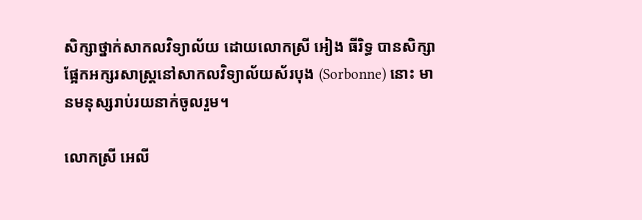សិក្សាថ្នាក់សាកលវិទ្យាល័យ ដោយលោកស្រី អៀង ធីរិទ្ធ បានសិក្សាផ្អែកអក្សរសាស្ត្រនៅសាកលវិទ្យាល័យស័របុង (Sorbonne) នោះ មានមនុស្សរាប់រយនាក់ចូលរួម។

លោកស្រី អេលី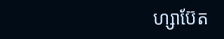ហ្សាប៊ែត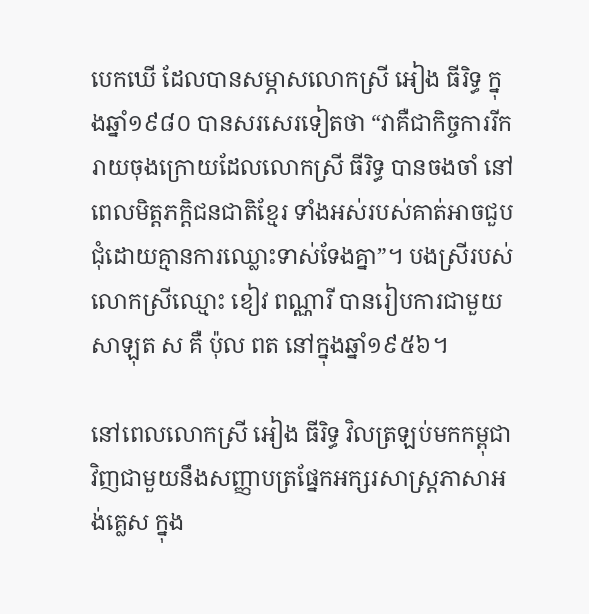បេកឃើ ដែលបានសម្ភាសលោកស្រី អៀង ធីរិទ្ធ ក្នុងឆ្នាំ១៩៨០ បានសរសេរទៀតថា “វាគឺជាកិច្ចការរីករាយចុងក្រោយដែលលោកស្រី ធីរិទ្ធ បានចងចាំ នៅពេលមិត្តភក្ដិជនជាតិខ្មែរ ទាំងអស់របស់គាត់អាចជួបជុំដោយគ្មានការឈ្លោះទាស់ទែងគ្នា”។ បងស្រីរបស់លោកស្រីឈ្មោះ ខៀវ ពណ្ណារី បានរៀបការជាមួយ សាឡុត ស គឺ ប៉ុល ពត នៅក្នុងឆ្នាំ១៩៥៦។

នៅពេលលោកស្រី អៀង ធីរិទ្ធ វិលត្រឡប់មកកម្ពុជា វិញជាមួយនឹងសញ្ញាបត្រផ្នែកអក្សរសាស្ត្រភាសាអង់គ្លេស ក្នុង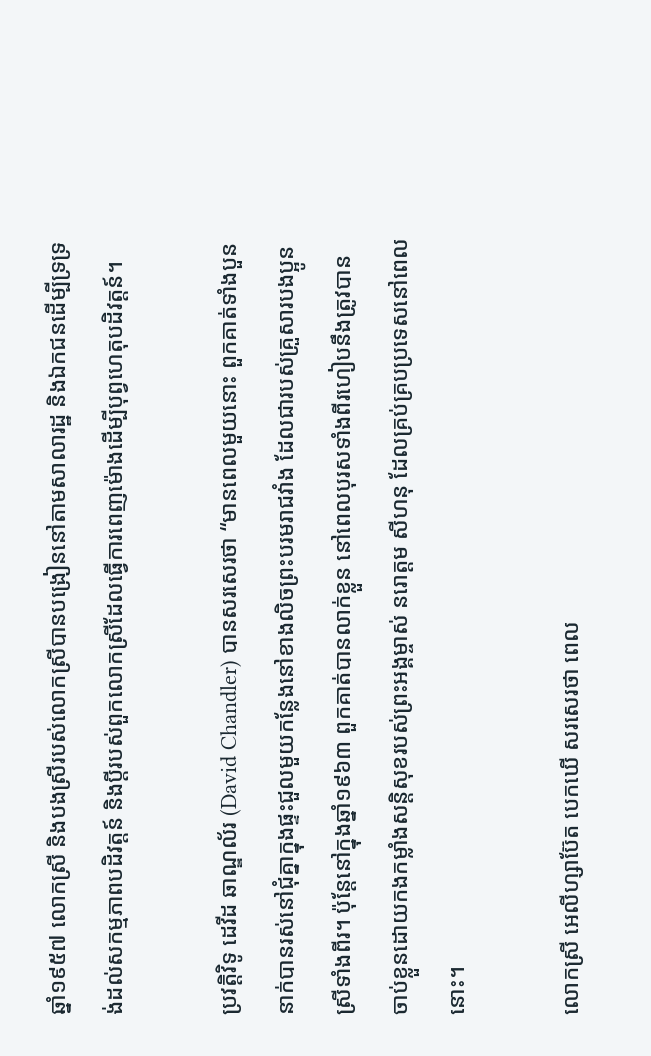ឆ្នាំ១៩៥៧ លោកស្រី និងបងស្រីរបស់លោកស្រីបានបង្រៀននៅតាមសាលារដ្ឋ និងឯកជនដើម្បីទ្រទ្រង់ដល់សកម្មភាពបដិវត្តន៍ និងប្ដីរបស់ពួកលោកស្រីដែលធ្វើការពេញម៉ោងដើម្បីបុព្វហេតុបដិវត្តន៍។

ប្រវត្តិវិទូ ដេវីដ ឆាណ្ឌល័រ (David Chandler) បានសរសេរថា “មានពេលមួយនោះ ពួកគាត់ទាំងបួននាក់បានរស់នៅជុំគ្នាក្នុងផ្ទះជួលមួយកន្លែងនៅខាងលិចព្រះបរមរាជវាំង ដែលជារបស់គ្រួសារបងប្អូនស្រីទាំងពីរ។ ប៉ុន្តែនៅក្នុងឆ្នាំ១៩៦៣ ពួកគាត់បានលាក់ខ្លួន នៅពេលបុរសទាំងពីរហៀបនឹងត្រូវបានចាប់ខ្លួនដោយកងកម្លាំងសន្តិសុខរបស់ព្រះអង្គម្ចាស់ នរោត្តម សីហនុ ដែលគ្រប់គ្របប្រទេសនៅពេលនោះ។

លោកស្រី អេលីហ្សាប៊ែត បេកឃើ សរសេរថា ពេល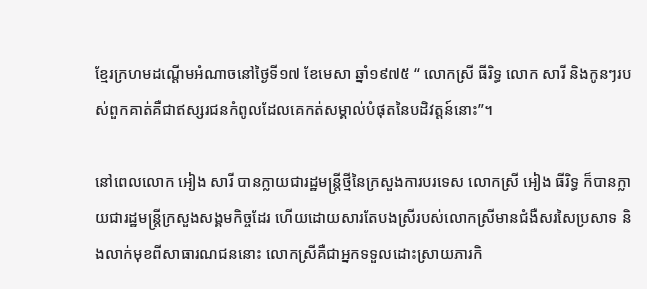ខ្មែរក្រហមដណ្ដើមអំណាចនៅថ្ងៃទី១៧ ខែមេសា ឆ្នាំ១៩៧៥ “ លោកស្រី ធីរិទ្ធ លោក សារី និងកូនៗរបស់ពួកគាត់គឺជាឥស្សរជនកំពូលដែលគេកត់សម្គាល់បំផុតនៃបដិវត្តន៍នោះ”។

នៅពេលលោក អៀង សារី បានក្លាយជារដ្ឋមន្ត្រីថ្មីនៃក្រសួងការបរទេស លោកស្រី អៀង ធីរិទ្ធ ក៏បានក្លាយជារដ្ឋមន្ត្រីក្រសួងសង្គមកិច្ចដែរ ហើយដោយសារតែបងស្រីរបស់លោកស្រីមានជំងឺសរសៃប្រសាទ និងលាក់មុខពីសាធារណជននោះ លោកស្រីគឺជាអ្នកទទួលដោះស្រាយភារកិ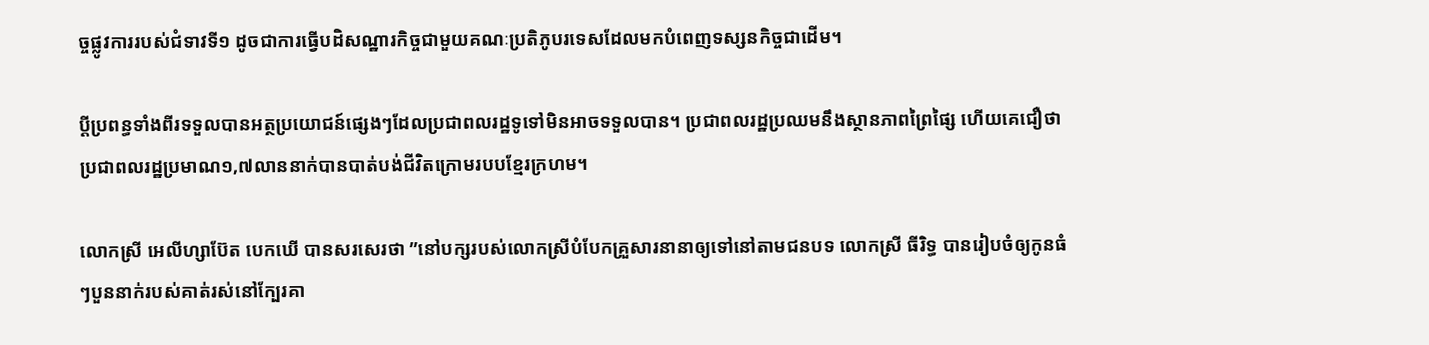ច្ចផ្លូវការរបស់ជំទាវទី១ ដូចជាការធ្វើបដិសណ្ឋារកិច្ចជាមួយគណៈប្រតិភូបរទេសដែលមកបំពេញទស្សនកិច្ចជាដើម។

ប្ដីប្រពន្ធទាំងពីរទទួលបានអត្ថប្រយោជន៍ផ្សេងៗដែលប្រជាពលរដ្ឋទូទៅមិនអាចទទួលបាន។ ប្រជាពលរដ្ឋប្រឈមនឹងស្ថានភាពព្រៃផ្សៃ ហើយគេជឿថា ប្រជាពលរដ្ឋប្រមាណ១,៧លាននាក់បានបាត់បង់ជីវិតក្រោមរបបខ្មែរក្រហម។

លោកស្រី អេលីហ្សាប៊ែត បេកឃើ បានសរសេរថា ”នៅបក្សរបស់លោកស្រីបំបែកគ្រួសារនានាឲ្យទៅនៅតាមជនបទ លោកស្រី ធីរិទ្ធ បានរៀបចំឲ្យកូនធំៗបួននាក់របស់គាត់រស់នៅក្បែរគា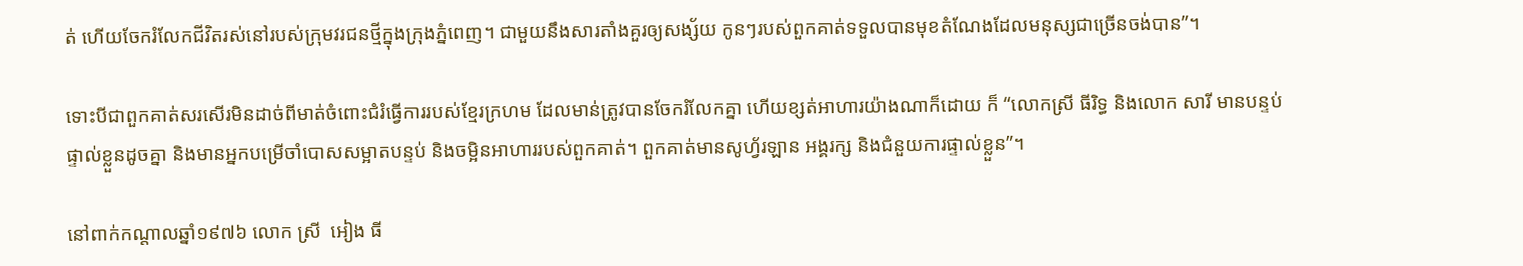ត់ ហើយចែករំលែកជីវិតរស់នៅរបស់ក្រុមវរជនថ្មីក្នុងក្រុងភ្នំពេញ។ ជាមួយនឹងសារតាំងគួរឲ្យសង្ស័យ កូនៗរបស់ពួកគាត់ទទួលបានមុខតំណែងដែលមនុស្សជាច្រើនចង់បាន”។

ទោះបីជាពួកគាត់សរសើរមិនដាច់ពីមាត់ចំពោះជំរំធ្វើការរបស់ខ្មែរក្រហម ដែលមាន់ត្រូវបានចែករំលែកគ្នា ហើយខ្សត់អាហារយ៉ាងណាក៏ដោយ ក៏ “លោកស្រី ធីរិទ្ធ និងលោក សារី មានបន្ទប់ផ្ទាល់ខ្លួនដូចគ្នា និងមានអ្នកបម្រើចាំបោសសម្អាតបន្ទប់ និងចម្អិនអាហាររបស់ពួកគាត់។ ពួកគាត់មានសូហ្វ័រឡាន អង្គរក្ស និងជំនួយការផ្ទាល់ខ្លួន”។

នៅពាក់កណ្តាលឆ្នាំ១៩៧៦ លោក ស្រី  អៀង ធី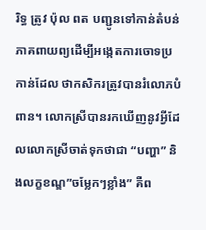រិទ្ធ ត្រូវ ប៉ុល ពត បញ្ជូនទៅកាន់តំបន់ភាគពាយព្យដើម្បីអង្កេតការចោទប្រកាន់ដែល ថាកសិករត្រូវបានរំលោភបំពាន។ លោកស្រីបានរកឃើញនូវអ្វីដែលលោកស្រីចាត់ទុកថាជា “បញ្ហា” និងលក្ខខណ្ឌ”ចម្លែកៗខ្លាំង” គឺព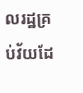លរដ្ឋគ្រប់វ័យដែ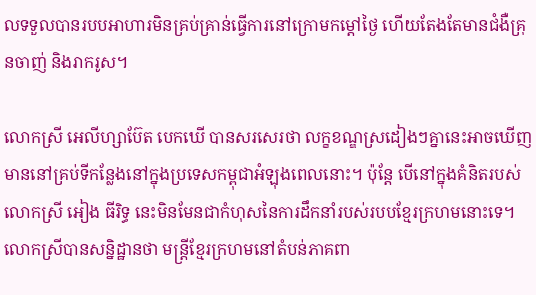លទទួលបានរបបអាហារមិនគ្រប់គ្រាន់ធ្វើការនៅក្រោមកម្តៅថ្ងៃ ហើយតែងតែមានជំងឺគ្រុនចាញ់ និងរាករូស។

លោកស្រី អេលីហ្សាប៊ែត បេកឃើ បានសរសេរថា លក្ខខណ្ឌស្រដៀងៗគ្នានេះអាចឃើញមាននៅគ្រប់ទីកន្លែងនៅក្នុងប្រទេសកម្ពុជាអំឡុងពេលនោះ។ ប៉ុន្តែ បើនៅក្នុងគំនិតរបស់លោកស្រី អៀង ធីរិទ្ធ នេះមិនមែនជាកំហុសនៃការដឹកនាំរបស់របបខ្មែរក្រហមនោះទេ។ លោកស្រីបានសន្និដ្ឋានថា មន្ត្រីខ្មែរក្រហមនៅតំបន់ភាគពា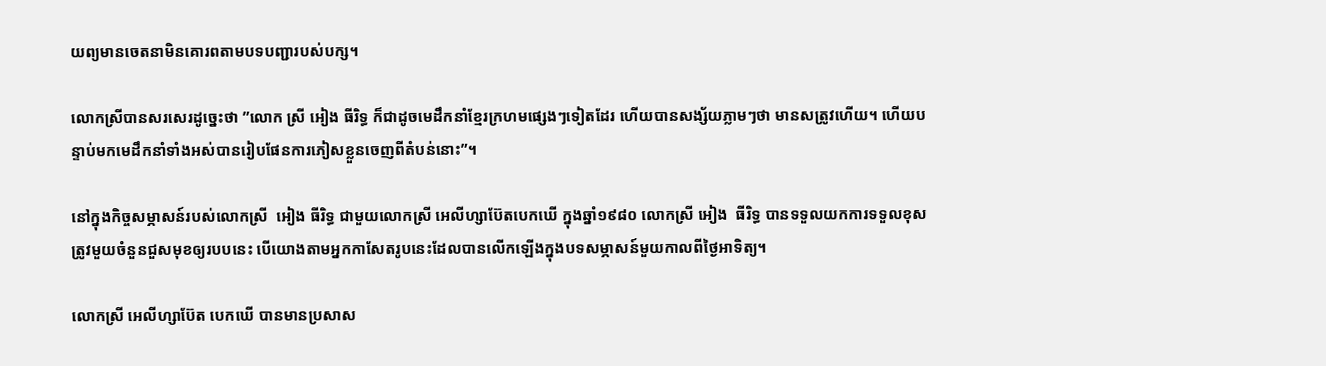យព្យមានចេតនាមិនគោរពតាមបទបញ្ជារបស់បក្ស។

លោកស្រីបានសរសេរដូច្នេះថា ”លោក ស្រី អៀង ធីរិទ្ធ ក៏ជាដូចមេដឹកនាំខ្មែរក្រហមផ្សេងៗទៀតដែរ ហើយបានសង្ស័យភ្លាមៗថា មានសត្រូវហើយ។ ហើយបន្ទាប់មកមេដឹកនាំទាំងអស់បានរៀបផែនការភៀសខ្លួនចេញពីតំបន់នោះ”។

នៅក្នុងកិច្ចសម្ភាសន៍របស់លោកស្រី  អៀង ធីរិទ្ធ ជាមួយលោកស្រី អេលីហ្សាប៊ែតបេកឃើ ក្នុងឆ្នាំ១៩៨០ លោកស្រី អៀង  ធីរិទ្ធ បានទទួលយកការទទួលខុសត្រូវមួយចំនួនជួសមុខឲ្យរបបនេះ បើយោងតាមអ្នកកាសែតរូបនេះដែលបានលើកឡើងក្នុងបទសម្ភាសន៍មួយកាលពីថ្ងៃអាទិត្យ។

លោកស្រី អេលីហ្សាប៊ែត បេកឃើ បានមានប្រសាស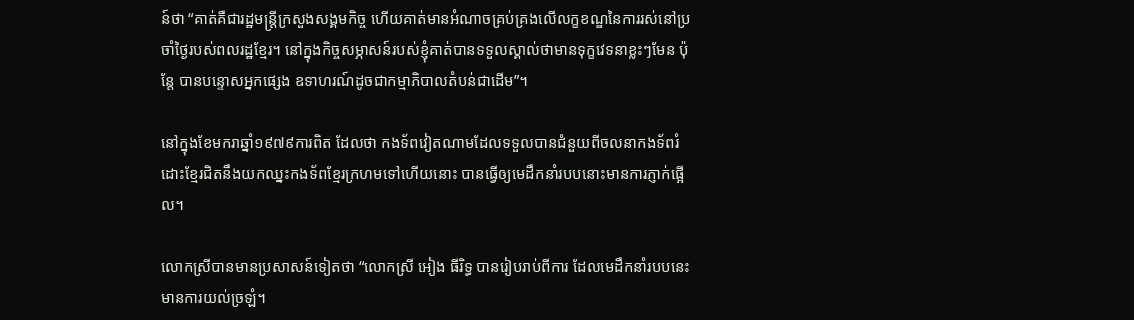ន៍ថា “គាត់គឺជារដ្ឋមន្ត្រីក្រសួងសង្គមកិច្ច ហើយគាត់មានអំណាចគ្រប់គ្រងលើលក្ខខណ្ឌនៃការរស់នៅប្រចាំថ្ងៃរបស់ពលរដ្ឋខ្មែរ។ នៅក្នុងកិច្ចសម្ភាសន៍របស់ខ្ញុំគាត់បានទទួលស្គាល់ថាមានទុក្ខវេទនាខ្លះៗមែន ប៉ុន្តែ បានបន្ទោសអ្នកផ្សេង ឧទាហរណ៍ដូចជាកម្មាភិបាលតំបន់ជាដើម”។

នៅក្នុងខែមករាឆ្នាំ១៩៧៩ការពិត ដែលថា កងទ័ពវៀតណាមដែលទទួលបានជំនួយពីចលនាកងទ័ពរំដោះខ្មែរជិតនឹងយកឈ្នះកងទ័ពខ្មែរក្រហមទៅហើយនោះ បានធ្វើឲ្យមេដឹកនាំរបបនោះមានការភ្ញាក់ផ្អើល។

លោកស្រីបានមានប្រសាសន៍ទៀតថា “លោកស្រី អៀង ធីរិទ្ធ បានរៀបរាប់ពីការ ដែលមេដឹកនាំរបបនេះមានការយល់ច្រឡំ។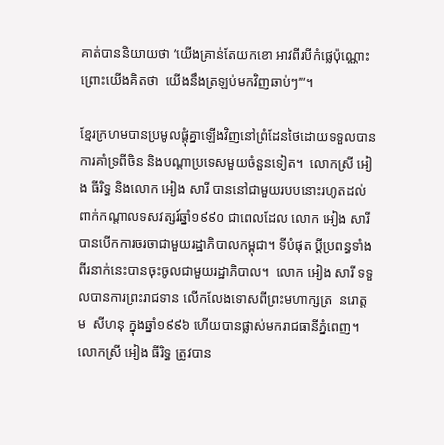គាត់បាននិយាយថា ’យើងគ្រាន់តែយកខោ អាវពីរបីកំផ្លេប៉ុណ្ណោះ ព្រោះយើងគិតថា  យើងនឹងត្រឡប់មកវិញឆាប់ៗ’”។

ខ្មែរក្រហមបានប្រមូលផ្តុំគ្នាឡើងវិញនៅព្រំដែនថៃដោយទទួលបានការគាំទ្រពីចិន និងបណ្តាប្រទេសមួយចំនួនទៀត។  លោកស្រី អៀង ធីរិទ្ធ និងលោក អៀង សារី បាននៅជាមួយរបបនោះរហូតដល់ពាក់កណ្តាលទសវត្សរ៍ឆ្នាំ១៩៩០ ជាពេលដែល លោក អៀង សារី បានបើកការចរចាជាមួយរដ្ឋាភិបាលកម្ពុជា។ ទីបំផុត ប្តីប្រពន្ធទាំងពីរនាក់នេះបានចុះចូលជាមួយរដ្ឋាភិបាល។  លោក អៀង សារី ទទួលបានការព្រះរាជទាន លើកលែងទោសពីព្រះមហាក្សត្រ  នរោត្តម  សីហនុ ក្នុងឆ្នាំ១៩៩៦ ហើយបានផ្លាស់មករាជធានីភ្នំពេញ។ លោកស្រី អៀង ធីរិទ្ធ ត្រូវបាន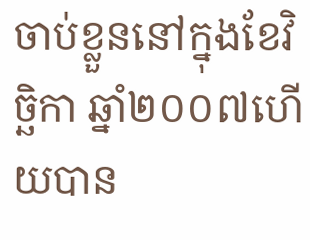ចាប់ខ្លួននៅក្នុងខែវិច្ឆិកា ឆ្នាំ២០០៧ហើយបាន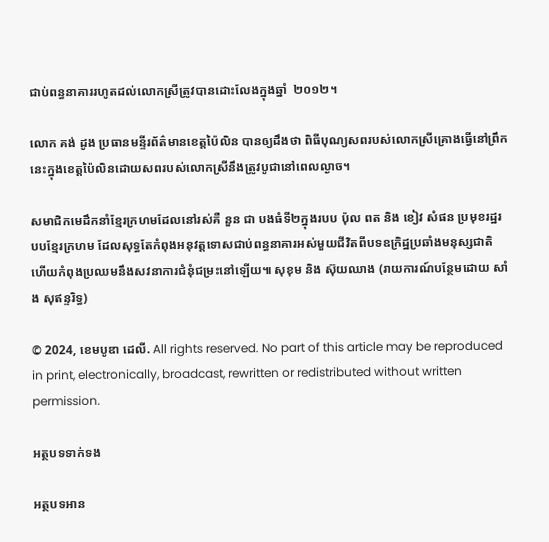ជាប់ពន្ធនាគាររហូតដល់លោកស្រីត្រូវបានដោះលែងក្នុងឆ្នាំ  ២០១២។

លោក គង់ ដូង ប្រធានមន្ទីរព័ត៌មានខេត្តប៉ៃលិន បានឲ្យដឹងថា ពិធីបុណ្យសពរបស់លោកស្រីគ្រោងធ្វើនៅព្រឹកនេះក្នុងខេត្តប៉ៃលិនដោយសពរបស់លោកស្រីនឹងត្រូវបូជានៅពេលល្ងាច។

សមាជិកមេដឹកនាំខ្មែរក្រហមដែលនៅរស់គឺ នួន ជា បងធំទី២ក្នុងរបប ប៉ុល ពត និង ខៀវ សំផន ប្រមុខរដ្ឋរបបខ្មែរក្រហម ដែលសុទ្ធតែកំពុងអនុវត្តទោសជាប់ពន្ធនាគារអស់មួយជីវិតពីបទឧក្រិដ្ឋប្រឆាំងមនុស្សជាតិ ហើយកំពុងប្រឈមនឹងសវនាការជំនុំជម្រះនៅឡើយ៕ សុខុម និង ស៊ុយឈាង (រាយការណ៍បន្ថែមដោយ សាំង សុឥន្ទរិទ្ធ)

© 2024, ខេមបូឌា ដេលី. All rights reserved. No part of this article may be reproduced in print, electronically, broadcast, rewritten or redistributed without written permission.

អត្ថបទទាក់ទង

អត្ថបទអាន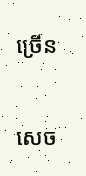ច្រើន

សេច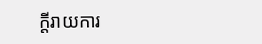ក្ដីរាយការ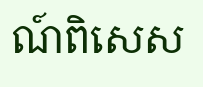ណ៍ពិសេស